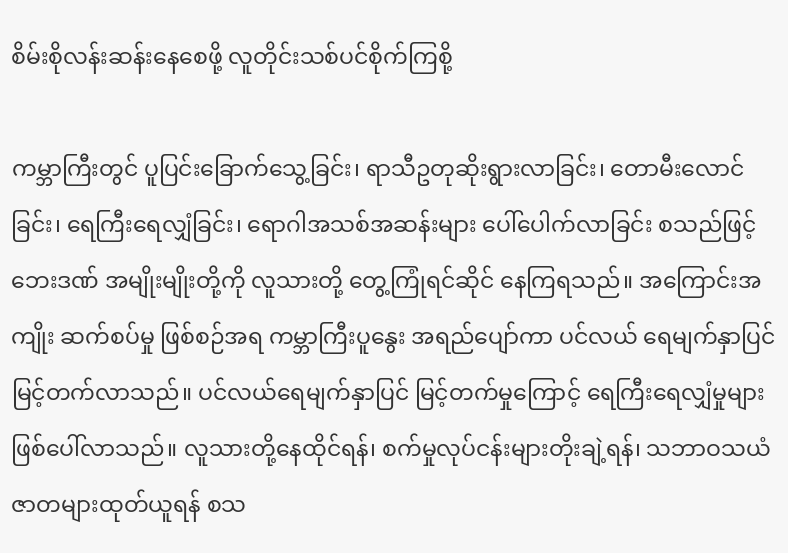စိမ်းစိုလန်းဆန်းနေစေဖို့ လူတိုင်းသစ်ပင်စိုက်ကြစို့

ကမ္ဘာကြီးတွင် ပူပြင်းခြောက်သွေ့ခြင်း၊ ရာသီဥတုဆိုးရွားလာခြင်း၊ တောမီးလောင်ခြင်း၊ ရေကြီးရေလျှံခြင်း၊ ရောဂါအသစ်အဆန်းများ ပေါ်ပေါက်လာခြင်း စသည်ဖြင့်ဘေးဒဏ် အမျိုးမျိုးတို့ကို လူသားတို့ တွေ့ကြုံရင်ဆိုင် နေကြရသည်။ အကြောင်းအကျိုး ဆက်စပ်မှု ဖြစ်စဉ်အရ ကမ္ဘာကြီးပူနွေး အရည်ပျော်ကာ ပင်လယ် ရေမျက်နှာပြင် မြင့်တက်လာသည်။ ပင်လယ်ရေမျက်နှာပြင် မြင့်တက်မှုကြောင့် ရေကြီးရေလျှံမှုများ ဖြစ်ပေါ်လာသည်။ လူသားတို့နေထိုင်ရန်၊ စက်မှုလုပ်ငန်းများတိုးချဲ့ရန်၊ သဘာဝသယံဇာတများထုတ်ယူရန် စသ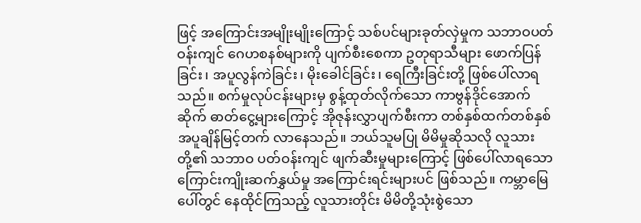ဖြင့် အကြောင်းအမျိုးမျိုးကြောင့် သစ်ပင်များခုတ်လှဲမှုက သဘာဝပတ်ဝန်းကျင် ဂေဟစနစ်များကို ပျက်စီးစေကာ ဥတုရာသီများ ဖောက်ပြန်ခြင်း၊ အပူလွန်ကဲခြင်း၊ မိုးခေါင်ခြင်း၊ ရေကြီးခြင်းတို့ ဖြစ်ပေါ်လာရသည်။ စက်မှုလုပ်ငန်းများမှ စွန့်ထုတ်လိုက်သော ကာဗွန်ဒိုင်အောက်ဆိုက် ဓာတ်ငွေ့များကြောင့် အိုဇုန်းလွှာပျက်စီးကာ တစ်နှစ်ထက်တစ်နှစ် အပူချိန်မြင့်တက် လာနေသည်။ ဘယ်သူမပြု မိမိမှုဆိုသလို လူသားတို့၏ သဘာဝ ပတ်ဝန်းကျင် ဖျက်ဆီးမှုများကြောင့် ဖြစ်ပေါ်လာရသော ကြောင်းကျိုးဆက်နွှယ်မှု အကြောင်းရင်းများပင် ဖြစ်သည်။ ကမ္ဘာမြေပေါ်တွင် နေထိုင်ကြသည့် လူသားတိုင်း မိမိတို့သုံးစွဲသော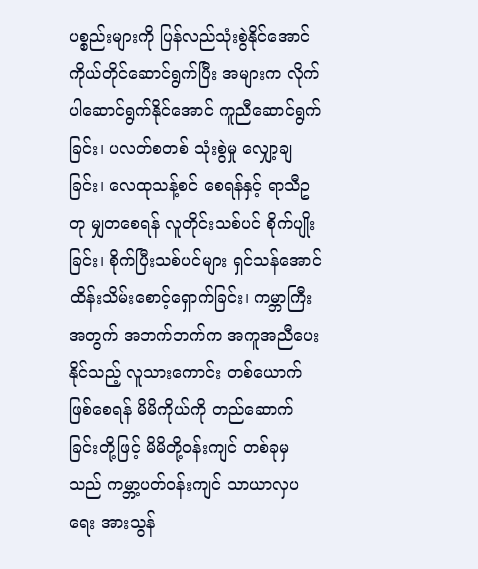ပစ္စည်းများကို ပြန်လည်သုံးစွဲနိုင်အောင် ကိုယ်တိုင်ဆောင်ရွက်ပြီး အများက လိုက်ပါဆောင်ရွက်နိုင်အောင် ကူညီဆောင်ရွက်ခြင်း၊ ပလတ်စတစ် သုံးစွဲမှု လျှော့ချခြင်း၊ လေထုသန့်စင် စေရန်နှင့် ရာသီဥတု မျှတစေရန် လူတိုင်းသစ်ပင် စိုက်ပျိုးခြင်း၊ စိုက်ပြီးသစ်ပင်များ ရှင်သန်အောင် ထိန်းသိမ်းစောင့်ရှောက်ခြင်း၊ ကမ္ဘာကြီး အတွက် အဘက်ဘက်က အကူအညီပေးနိုင်သည့် လူသားကောင်း တစ်ယောက်ဖြစ်စေရန် မိမိကိုယ်ကို တည်ဆောက်ခြင်းတို့ဖြင့် မိမိတို့ဝန်းကျင် တစ်ခုမှသည် ကမ္ဘာ့ပတ်ဝန်းကျင် သာယာလှပရေး အားသွန်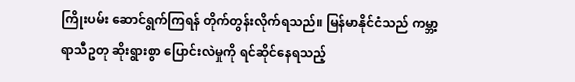ကြိုးပမ်း ဆောင်ရွက်ကြရန် တိုက်တွန်းလိုက်ရသည်။ မြန်မာနိုင်ငံသည် ကမ္ဘာ့ရာသီဥတု ဆိုးရွားစွာ ပြောင်းလဲမှုကို ရင်ဆိုင်နေရသည့်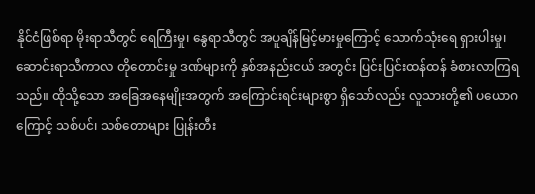နိုင်ငံဖြစ်ရာ မိုးရာသီတွင် ရေကြီးမှု၊ နွေရာသီတွင် အပူချိန်မြင့်မားမှုကြောင့် သောက်သုံးရေ ရှားပါးမှု၊ ဆောင်းရာသီကာလ တိုတောင်းမှု ဒဏ်များကို နှစ်အနည်းငယ် အတွင်း ပြင်းပြင်းထန်ထန် ခံစားလာကြရသည်။ ထိုသို့သော အခြေအနေမျိုးအတွက် အကြောင်းရင်းများစွာ ရှိသော်လည်း လူသားတို့၏ ပယောဂကြောင့် သစ်ပင်၊ သစ်တောများ ပြုန်းတီး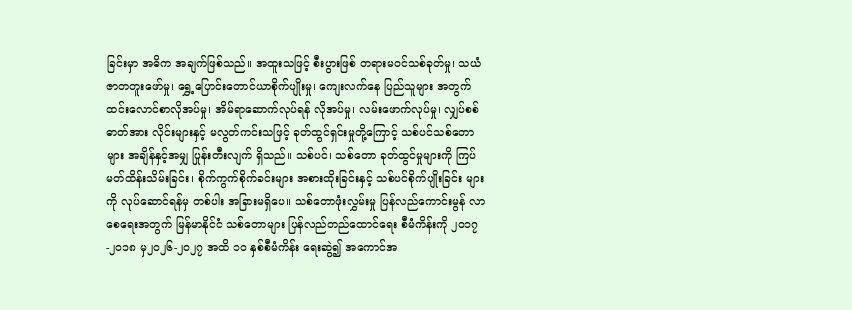ခြင်းမှာ အဓိက အချက်ဖြစ်သည်။ အထူးသဖြင့် စီးပွားဖြစ် တရားမဝင်သစ်ခုတ်မှု၊ သယံဇာတတူးဖော်မှု၊ ရွှေ့ပြောင်းတောင်ယာစိုက်ပျိုးမှု၊ ကျေးလက်နေ ပြည်သူများ အတွက် ထင်းလောင်စာလိုအပ်မှု၊ အိမ်ရာဆောက်လုပ်ရန် လိုအပ်မှု၊ လမ်းဖောက်လုပ်မှု၊ လျှပ်စစ်ဓာတ်အား လိုင်းများနှင့် မလွတ်ကင်းသဖြင့် ခုတ်ထွင်ရှင်းမှုတို့ကြောင့် သစ်ပင်သစ်တောများ အချိန်နှင့်အမျှ ပြုန်းတီးလျက် ရှိသည်။ သစ်ပင်၊ သစ်တော ခုတ်ထွင်မှုများကို ကြပ်မတ်ထိန်းသိမ်းခြင်း၊ စိုက်ကွက်စိုက်ခင်းများ အစားထိုးခြင်းနှင့် သစ်ပင်စိုက်ပျိုးခြင်း များကို လုပ်ဆောင်ရန်မှ တစ်ပါး အခြားမရှိပေ။ သစ်တောဖုံးလွှမ်းမှု ပြန်လည်ကောင်းမွန် လာစေရေးအတွက် မြန်မာနိုင်ငံ သစ်တောများ ပြန်လည်တည်ထောင်ရေး စီမံကိန်းကို ၂ဝ၁၇-၂ဝ၁၈ မှ၂ဝ၂၆-၂ဝ၂၇ အထိ ၁ဝ နှစ်စီမံကိန်း ရေးဆွဲ၍ အကောင်အ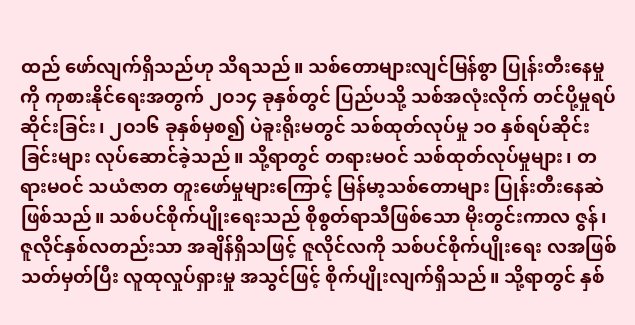ထည် ဖော်လျက်ရှိသည်ဟု သိရသည်။ သစ်တောများလျင်မြန်စွာ ပြုန်းတီးနေမှုကို ကုစားနိုင်ရေးအတွက် ၂ဝ၁၄ ခုနှစ်တွင် ပြည်ပသို့ သစ်အလုံးလိုက် တင်ပို့မှုရပ်ဆိုင်းခြင်း၊ ၂ဝ၁၆ ခုနှစ်မှစ၍ ပဲခူးရိုးမတွင် သစ်ထုတ်လုပ်မှု ၁ဝ နှစ်ရပ်ဆိုင်းခြင်းများ လုပ်ဆောင်ခဲ့သည်။ သို့ရာတွင် တရားမဝင် သစ်ထုတ်လုပ်မှုများ၊ တရားမဝင် သယံဇာတ တူးဖော်မှုများကြောင့် မြန်မာ့သစ်တောများ ပြုန်းတီးနေဆဲဖြစ်သည်။ သစ်ပင်စိုက်ပျိုးရေးသည် စိုစွတ်ရာသီဖြစ်သော မိုးတွင်းကာလ ဇွန်၊ ဇူလိုင်နှစ်လတည်းသာ အချိန်ရှိသဖြင့် ဇူလိုင်လကို သစ်ပင်စိုက်ပျိုးရေး လအဖြစ် သတ်မှတ်ပြီး လူထုလှုပ်ရှားမှု အသွင်ဖြင့် စိုက်ပျိုးလျက်ရှိသည်။ သို့ရာတွင် နှစ်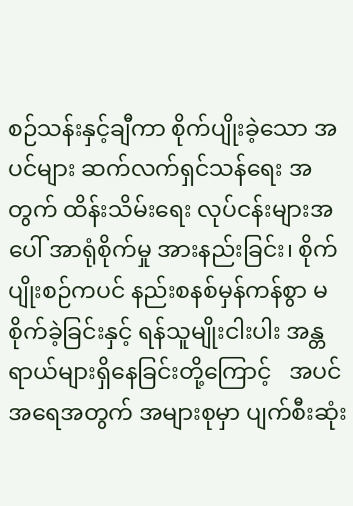စဉ်သန်းနှင့်ချီကာ စိုက်ပျိုးခဲ့သော အပင်များ ဆက်လက်ရှင်သန်ရေး အတွက် ထိန်းသိမ်းရေး လုပ်ငန်းများအပေါ် အာရုံစိုက်မှု အားနည်းခြင်း၊ စိုက်ပျိုးစဉ်ကပင် နည်းစနစ်မှန်ကန်စွာ မစိုက်ခဲ့ခြင်းနှင့် ရန်သူမျိုးငါးပါး အန္တရာယ်များရှိနေခြင်းတို့ကြောင့်   အပင်အရေအတွက် အများစုမှာ ပျက်စီးဆုံး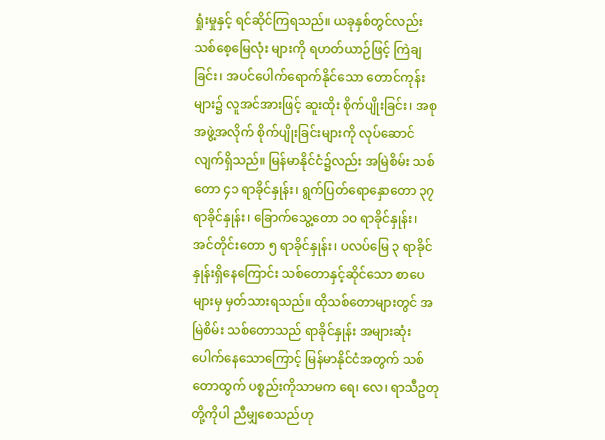ရှုံးမှုနှင့် ရင်ဆိုင်ကြရသည်။ ယခုနှစ်တွင်လည်း သစ်စေ့မြေလုံး များကို ရဟတ်ယာဉ်ဖြင့် ကြဲချခြင်း၊ အပင်ပေါက်ရောက်နိုင်သော တောင်ကုန်းများ၌ လူအင်အားဖြင့် ဆူးထိုး စိုက်ပျိုးခြင်း၊ အစုအဖွဲ့အလိုက် စိုက်ပျိုးခြင်းများကို လုပ်ဆောင်လျက်ရှိသည်။ မြန်မာနိုင်ငံ၌လည်း အမြဲစိမ်း သစ်တော ၄၁ ရာခိုင်နှုန်း၊ ရွက်ပြတ်ရောနှောတော ၃၇ ရာခိုင်နှုန်း၊ ခြောက်သွေ့တော ၁ဝ ရာခိုင်နှုန်း၊ အင်တိုင်းတော ၅ ရာခိုင်နှုန်း၊ ပလပ်မြေ ၃ ရာခိုင်နှုန်းရှိနေကြောင်း သစ်တောနှင့်ဆိုင်သော စာပေများမှ မှတ်သားရသည်။ ထိုသစ်တောများတွင် အမြဲစိမ်း သစ်တောသည် ရာခိုင်နှုန်း အများဆုံး ပေါက်နေသောကြောင့် မြန်မာနိုင်ငံအတွက် သစ်တောထွက် ပစ္စည်းကိုသာမက ရေ၊ လေ၊ ရာသီဥတုတို့ကိုပါ ညီမျှစေသည်ဟု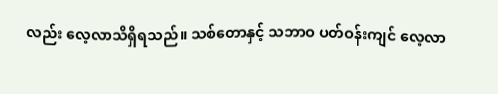လည်း လေ့လာသိရှိရသည်။ သစ်တောနှင့် သဘာဝ ပတ်ဝန်းကျင် လေ့လာ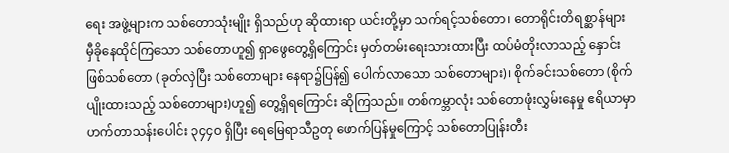ရေး အဖွဲ့များက သစ်တောသုံးမျိုး ရှိသည်ဟု ဆိုထားရာ ယင်းတို့မှာ သက်ရင့်သစ်တော၊ တောရိုင်းတိရစ္ဆာန်များ မှီခိုနေထိုင်ကြသော သစ်တောဟူ၍ ရှာဖွေတွေ့ရှိကြောင်း မှတ်တမ်းရေးသားထားပြီး ထပ်မံတိုးလာသည့် နှောင်းဖြစ်သစ်တော (ခုတ်လှဲပြီး သစ်တောများ နေရာ၌ပြန်၍ ပေါက်လာသော သစ်တောများ)၊ စိုက်ခင်းသစ်တော (စိုက်ပျိုးထားသည့် သစ်တောများ)ဟူ၍ တွေ့ရှိရကြောင်း ဆိုကြသည်။ တစ်ကမ္ဘာလုံး သစ်တောဖုံးလွှမ်းနေမှု ဧရိယာမှာ ဟက်တာသန်းပေါင်း ၃၄၄ဝ ရှိပြီး ရေမြေရာသီဥတု ဖောက်ပြန်မှုကြောင့် သစ်တောပြုန်းတီး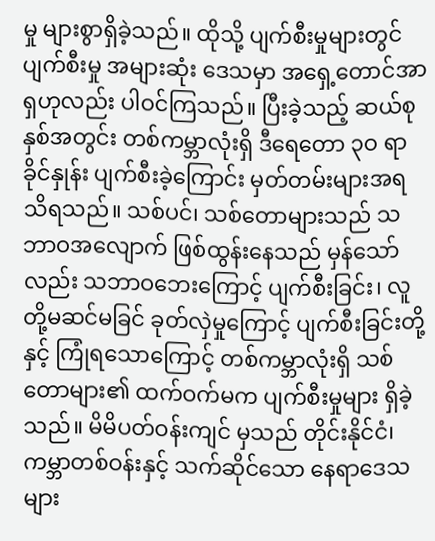မှု များစွာရှိခဲ့သည်။ ထိုသို့ ပျက်စီးမှုများတွင် ပျက်စီးမှု အများဆုံး ဒေသမှာ အရှေ့တောင်အာရှဟုလည်း ပါဝင်ကြသည်။ ပြီးခဲ့သည့် ဆယ်စုနှစ်အတွင်း တစ်ကမ္ဘာလုံးရှိ ဒီရေတော ၃ဝ ရာခိုင်နှုန်း ပျက်စီးခဲ့ကြောင်း မှတ်တမ်းများအရ သိရသည်။ သစ်ပင်၊ သစ်တောများသည် သဘာဝအလျောက် ဖြစ်ထွန်းနေသည် မှန်သော်လည်း သဘာဝဘေးကြောင့် ပျက်စီးခြင်း၊ လူတို့မဆင်မခြင် ခုတ်လှဲမှုကြောင့် ပျက်စီးခြင်းတို့နှင့် ကြုံရသောကြောင့် တစ်ကမ္ဘာလုံးရှိ သစ်တောများ၏ ထက်ဝက်မက ပျက်စီးမှုများ ရှိခဲ့သည်။ မိမိပတ်ဝန်းကျင် မှသည် တိုင်းနိုင်ငံ၊ ကမ္ဘာတစ်ဝန်းနှင့် သက်ဆိုင်သော နေရာဒေသများ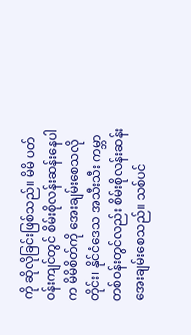ကို ဆိုလိုခြင်းဖြစ်သည်။ မိမိ ပတ်ဝန်းကျင်တွင် စိမ်းစိုလန်းဆန်းနေပါက မိမိစိတ်ကို အေးချမ်းစေသလို တိုင်း၊ နိုင်ငံဒေသ အသီးသီး ကမ္ဘာတစ်ဝန်းတွင်လည်း စိမ်းစိုလန်းဆန်းအေးချမ်းစေသည်။ သစ်ပင်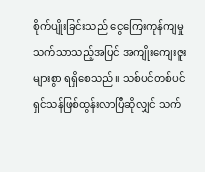စိုက်ပျိုးခြင်းသည် ငွေကြေးကုန်ကျမှု သက်သာသည့်အပြင် အကျိုးကျေးဇူးများစွာ ရရှိစေသည်။ သစ်ပင်တစ်ပင် ရှင်သန်ဖြစ်ထွန်းလာပြီဆိုလျှင် သက်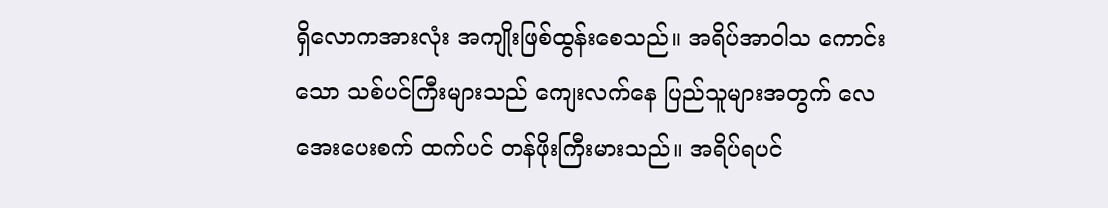ရှိလောကအားလုံး အကျိုးဖြစ်ထွန်းစေသည်။ အရိပ်အာဝါသ ကောင်းသော သစ်ပင်ကြီးများသည် ကျေးလက်နေ ပြည်သူများအတွက် လေအေးပေးစက် ထက်ပင် တန်ဖိုးကြီးမားသည်။ အရိပ်ရပင်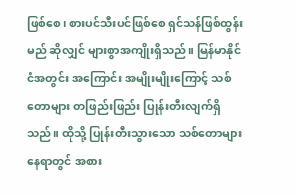ဖြစ်စေ၊ စားပင်သီးပင်ဖြစ်စေ ရှင်သန်ဖြစ်ထွန်းမည် ဆိုလျှင် များစွာအကျိုးရှိသည်။ မြန်မာနိုင်ငံအတွင်း အကြောင်း အမျိုးမျိုးကြောင့် သစ်တောများ တဖြည်းဖြည်း ပြုန်းတီးလျက်ရှိသည်။ ထိုသို့ ပြုန်းတီးသွားသော သစ်တောများ နေရာတွင် အစား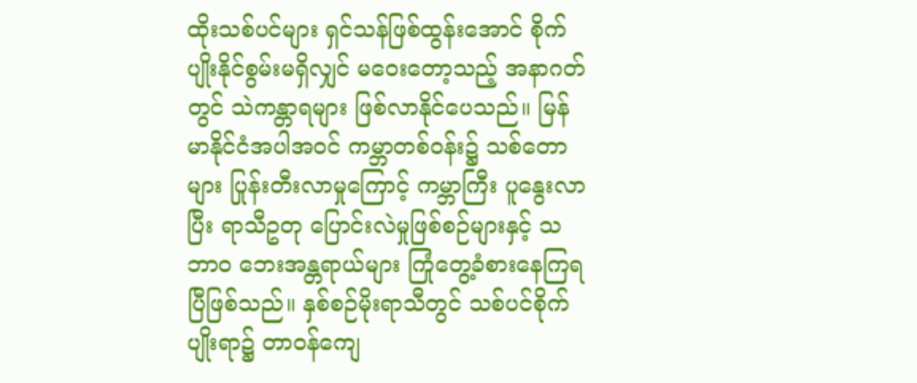ထိုးသစ်ပင်များ ရှင်သန်ဖြစ်ထွန်းအောင် စိုက်ပျိုးနိုင်စွမ်းမရှိလျှင် မဝေးတော့သည့် အနာဂတ်တွင် သဲကန္တာရများ ဖြစ်လာနိုင်ပေသည်။ မြန်မာနိုင်ငံအပါအဝင် ကမ္ဘာတစ်ဝန်း၌ သစ်တောများ ပြုန်းတီးလာမှုကြောင့် ကမ္ဘာကြီး ပူနွေးလာပြီး ရာသီဥတု ပြောင်းလဲမှုဖြစ်စဉ်များနှင့် သဘာဝ ဘေးအန္တရာယ်များ ကြုံတွေ့ခံစားနေကြရပြီဖြစ်သည်။ နှစ်စဉ်မိုးရာသီတွင် သစ်ပင်စိုက်ပျိုးရာ၌ တာဝန်ကျေ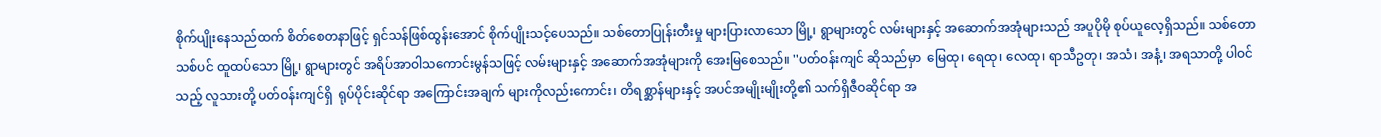စိုက်ပျိုးနေသည်ထက် စိတ်စေတနာဖြင့် ရှင်သန်ဖြစ်ထွန်းအောင် စိုက်ပျိုးသင့်ပေသည်။ သစ်တောပြုန်းတီးမှု များပြားလာသော မြို့၊ ရွာများတွင် လမ်းများနှင့် အဆောက်အအုံများသည် အပူပိုမို စုပ်ယူလေ့ရှိသည်။ သစ်တောသစ်ပင် ထူထပ်သော မြို့၊ ရွာများတွင် အရိပ်အာဝါသကောင်းမွန်သဖြင့် လမ်းများနှင့် အဆောက်အအုံများကို အေးမြစေသည်။ ''ပတ်ဝန်းကျင် ဆိုသည်မှာ  မြေထု၊ ရေထု၊ လေထု၊ ရာသီဥတု၊ အသံ၊ အနံ့၊ အရသာတို့ ပါဝင်သည့် လူသားတို့ ပတ်ဝန်းကျင်ရှိ  ရုပ်ပိုင်းဆိုင်ရာ အကြောင်းအချက် များကိုလည်းကောင်း၊ တိရစ္ဆာန်များနှင့် အပင်အမျိုးမျိုးတို့၏ သက်ရှိဇီဝဆိုင်ရာ အ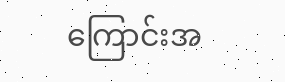ကြောင်းအ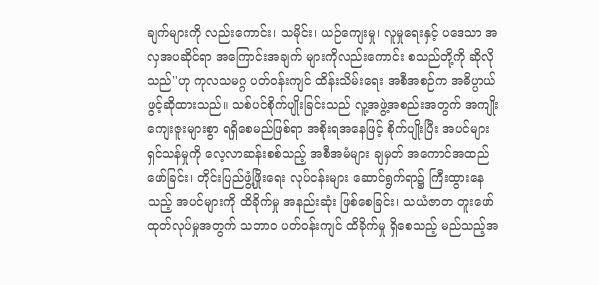ချက်များကို လည်းကောင်း၊ သမိုင်း၊ ယဉ်ကျေးမှု၊ လူမှုရေးနှင့် ပဒေသာ အလှအပဆိုင်ရာ အကြောင်းအချက် များကိုလည်းကောင်း စသည်တို့ကို ဆိုလိုသည်''ဟု ကုလသမဂ္ဂ ပတ်ဝန်းကျင် ထိန်းသိမ်းရေး အစီအစဉ်က အဓိပ္ပာယ် ဖွင့်ဆိုထားသည်။ သစ်ပင်စိုက်ပျိုးခြင်းသည် လူ့အဖွဲ့အစည်းအတွက် အကျိုးကျေးဇူးများစွာ ရရှိစေမည်ဖြစ်ရာ အစိုးရအနေဖြင့် စိုက်ပျိုးပြီး အပင်များ ရှင်သန်မှုကို လေ့လာဆန်းစစ်သည့် အစီအမံများ ချမှတ် အကောင်အထည်ဖော်ခြင်း၊ တိုင်းပြည်ဖွံ့ဖြိုးရေး လုပ်ငန်းများ ဆောင်ရွက်ရာ၌ ကြီးထွားနေသည့် အပင်များကို ထိခိုက်မှု အနည်းဆုံး ဖြစ်စေခြင်း၊ သယံဇာတ တူးဖော်ထုတ်လုပ်မှုအတွက် သဘာဝ ပတ်ဝန်းကျင် ထိခိုက်မှု ရှိစေသည့် မည်သည့်အ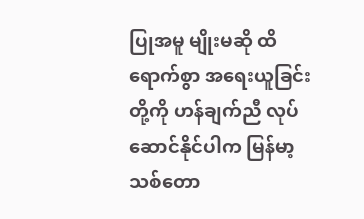ပြုအမူ မျိုးမဆို ထိရောက်စွာ အရေးယူခြင်းတို့ကို ဟန်ချက်ညီ လုပ်ဆောင်နိုင်ပါက မြန်မာ့သစ်တော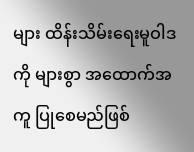များ ထိန်းသိမ်းရေးမူဝါဒကို များစွာ အထောက်အကူ ပြုစေမည်ဖြစ်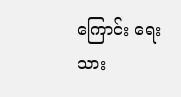ကြောင်း ရေးသား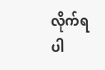လိုက်ရပါ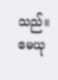သည်။
မေယု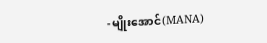-မျိုးအောင်(MANA)